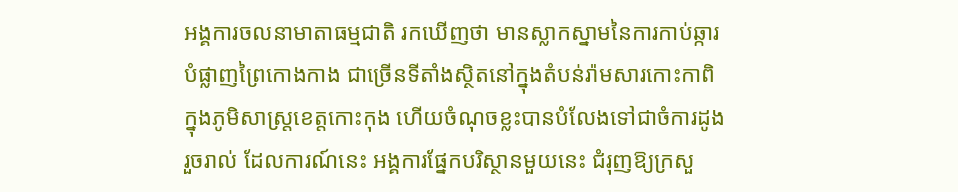អង្គការចលនាមាតាធម្មជាតិ រកឃើញថា មានស្លាកស្នាមនៃការកាប់ឆ្ការបំផ្លាញព្រៃកោងកាង ជាច្រើនទីតាំងស្ថិតនៅក្នុងតំបន់រ៉ាមសារកោះកាពិ ក្នុងភូមិសាស្ត្រខេត្តកោះកុង ហើយចំណុចខ្លះបានបំលែងទៅជាចំការដូងរួចរាល់ ដែលការណ៍នេះ អង្គការផ្នែកបរិស្ថានមួយនេះ ជំរុញឱ្យក្រសួ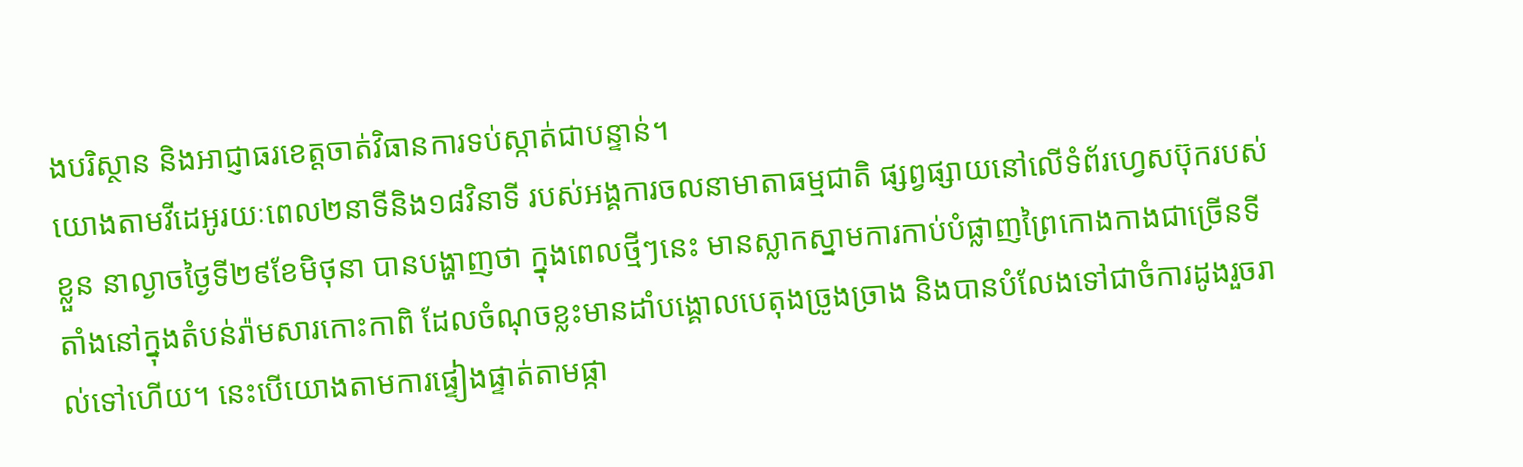ងបរិស្ថាន និងអាជ្ញាធរខេត្តចាត់វិធានការទប់ស្កាត់ជាបន្ទាន់។
យោងតាមវីដេអូរយៈពេល២នាទីនិង១៨វិនាទី របស់អង្គការចលនាមាតាធម្មជាតិ ផ្សព្វផ្សាយនៅលើទំព័រហ្វេសប៊ុករបស់ខ្លួន នាល្ងាចថ្ងៃទី២៩ខែមិថុនា បានបង្ហាញថា ក្នុងពេលថ្មីៗនេះ មានស្លាកស្នាមការកាប់បំផ្លាញព្រៃកោងកាងជាច្រើនទីតាំងនៅក្នុងតំបន់រ៉ាមសារកោះកាពិ ដែលចំណុចខ្លះមានដាំបង្គោលបេតុងច្រូងច្រាង និងបានបំលែងទៅជាចំការដូងរួចរាល់ទៅហើយ។ នេះបើយោងតាមការផ្ទៀងផ្ទាត់តាមផ្កា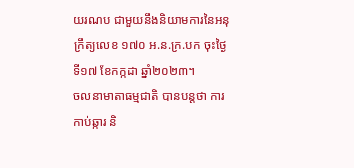យរណប ជាមួយនឹងនិយាមការនៃអនុក្រឹត្យលេខ ១៧០ អ.ន.ក្រ.បក ចុះថ្ងៃទី១៧ ខែកក្កដា ឆ្នាំ២០២៣។
ចលនាមាតាធម្មជាតិ បានបន្តថា ការកាប់ឆ្ការ និ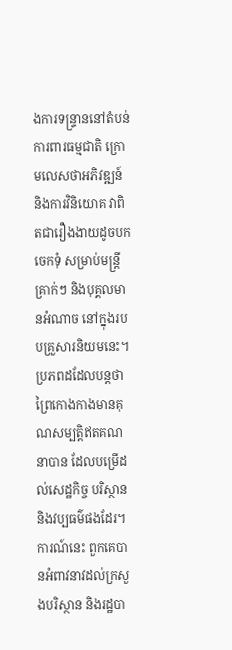ងការទន្ទ្រាននៅតំបន់ការពារធម្មជាតិ ក្រោមលេសថាអភិវឌ្ឍន៍ និងការវិនិយោគ វាពិតជារឿងងាយដូចបកចេកទុំ សម្រាប់មន្រ្តីគ្រាក់ៗ និងបុគ្គលមានអំណាច នៅក្នុងរបបគ្រួសារនិយមនេះ។
ប្រភពដដែលបន្តថា ព្រៃកោងកាងមានគុណសម្បតិ្តឥតគណនាបាន ដែលបម្រើដល់សេដ្ឋកិច្ច បរិស្ថាន និងវប្បធម៌ផងដែរ។ ការណ៍នេះ ពួកគេបានអំពាវនាវដល់ក្រសួងបរិស្ថាន និងរដ្ឋបា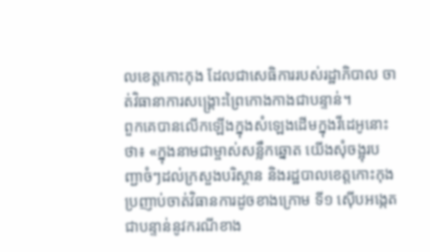លខេត្តកោះកុង ដែលជាសេធិការរបស់រដ្ឋាភិបាល ចាត់វិធានាការសង្គ្រោះព្រៃកោងកាងជាបន្ទាន់។
ពួកគេបានលើកឡើងក្នុងសំឡេងដើមក្នុងវីដេអូនោះថា៖ «ក្នុងនាមជាម្ចាស់សន្លឹកឆ្នោត យើងសុំចង្អុរបញ្ជាចំៗដល់ក្រសួងបរិស្ថាន និងរដ្ឋបាលខេត្តកោះកុង ប្រញាប់ចាត់វិធានការដូចខាងក្រោម ទី១ ស៊ើបអង្កេតជាបន្ទាន់នូវករណីខាង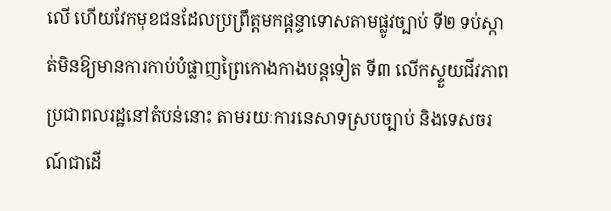លើ ហើយវែកមុខជនដែលប្រព្រឹត្តមកផ្តន្ទាទោសតាមផ្លូវច្បាប់ ទី២ ទប់ស្កាត់មិនឱ្យមានការកាប់បំផ្លាញព្រៃកោងកាងបន្តទៀត ទី៣ លើកស្ទួយជីវភាពប្រជាពលរដ្ឋនៅតំបន់នោះ តាមរយៈការនេសាទស្របច្បាប់ និងទេសចរណ៍ជាដើ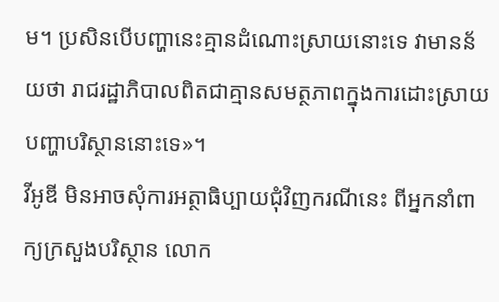ម។ ប្រសិនបើបញ្ហានេះគ្មានដំណោះស្រាយនោះទេ វាមានន័យថា រាជរដ្ឋាភិបាលពិតជាគ្មានសមត្ថភាពក្នុងការដោះស្រាយបញ្ហាបរិស្ថាននោះទេ»។
វីអូឌី មិនអាចសុំការអត្ថាធិប្បាយជុំវិញករណីនេះ ពីអ្នកនាំពាក្យក្រសួងបរិស្ថាន លោក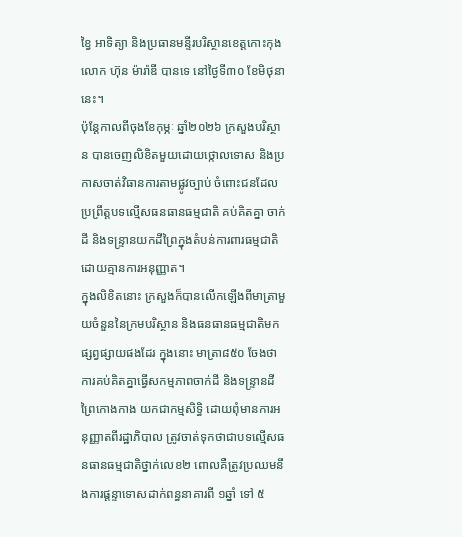ខ្វៃ អាទិត្យា និងប្រធានមន្ទីរបរិស្ថានខេត្តកោះកុង លោក ហ៊ុន ម៉ារ៉ាឌី បានទេ នៅថ្ងៃទី៣០ ខែមិថុនានេះ។
ប៉ុន្តែកាលពីចុងខែកុម្ភៈ ឆ្នាំ២០២៦ ក្រសួងបរិស្ថាន បានចេញលិខិតមួយដោយថ្កោលទោស និងប្រកាសចាត់វិធានការតាមផ្លូវច្បាប់ ចំពោះជនដែលប្រព្រឹត្តបទល្មើសធនធានធម្មជាតិ គប់គិតគ្នា ចាក់ដី និងទន្ទ្រានយកដីព្រៃក្នុងតំបន់ការពារធម្មជាតិ ដោយគ្មានការអនុញ្ញាត។
ក្នុងលិខិតនោះ ក្រសួងក៏បានលើកឡើងពីមាត្រាមួយចំនួននៃក្រមបរិស្ថាន និងធនធានធម្មជាតិមកផ្សព្វផ្សាយផងដែរ ក្នុងនោះ មាត្រា៨៥០ ចែងថា ការគប់គិតគ្នាធ្វើសកម្មភាពចាក់ដី និងទន្ទ្រានដីព្រៃកោងកាង យកជាកម្មសិទ្ធិ ដោយពុំមានការអនុញ្ញាតពីរដ្ឋាភិបាល ត្រូវចាត់ទុកថាជាបទល្មើសធនធានធម្មជាតិថ្នាក់លេខ២ ពោលគឺត្រូវប្រឈមនឹងការផ្តន្ទាទោសដាក់ពន្ធនាគារពី ១ឆ្នាំ ទៅ ៥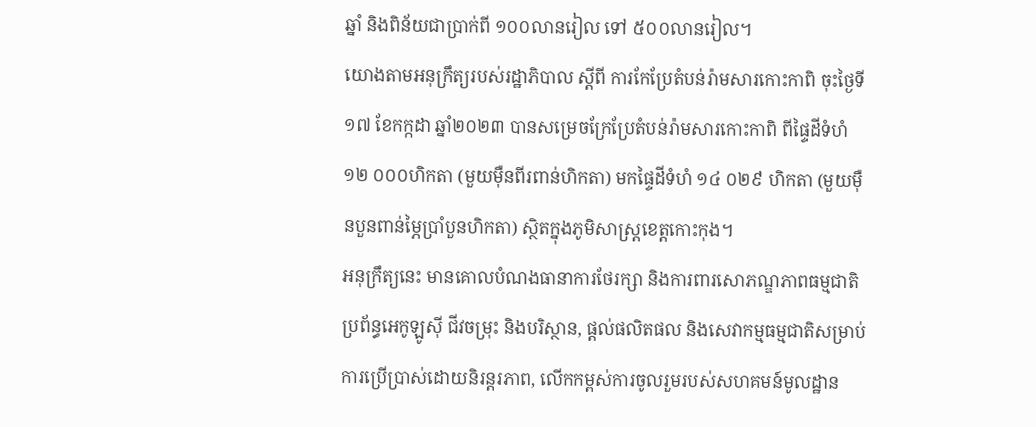ឆ្នាំ និងពិន័យជាប្រាក់ពី ១០០លានរៀល ទៅ ៥០០លានរៀល។
យោងតាមអនុក្រឹត្យរបស់រដ្ឋាភិបាល ស្តីពី ការកែប្រែតំបន់រ៉ាមសារកោះកាពិ ចុះថ្ងៃទី១៧ ខែកក្កដា ឆ្នាំ២០២៣ បានសម្រេចក្រែប្រែតំបន់រ៉ាមសារកោះកាពិ ពីផ្ទៃដីទំហំ ១២ ០០០ហិកតា (មួយម៉ឺនពីរពាន់ហិកតា) មកផ្ទៃដីទំហំ ១៤ ០២៩ ហិកតា (មួយម៉ឺនបួនពាន់ម្ភៃប្រាំបួនហិកតា) ស្ថិតក្នុងភូមិសាស្ត្រខេត្តកោះកុង។
អនុក្រឹត្យនេះ មានគោលបំណងធានាការថែរក្សា និងការពារសោភណ្ឌភាពធម្មជាតិ ប្រព័ន្ធអេកូឡូស៊ី ជីវចម្រុះ និងបរិស្ថាន, ផ្តល់ផលិតផល និងសេវាកម្មធម្មជាតិសម្រាប់ការប្រើប្រាស់ដោយនិរន្តរភាព, លើកកម្ពស់ការចូលរួមរបស់សហគមន៍មូលដ្ឋាន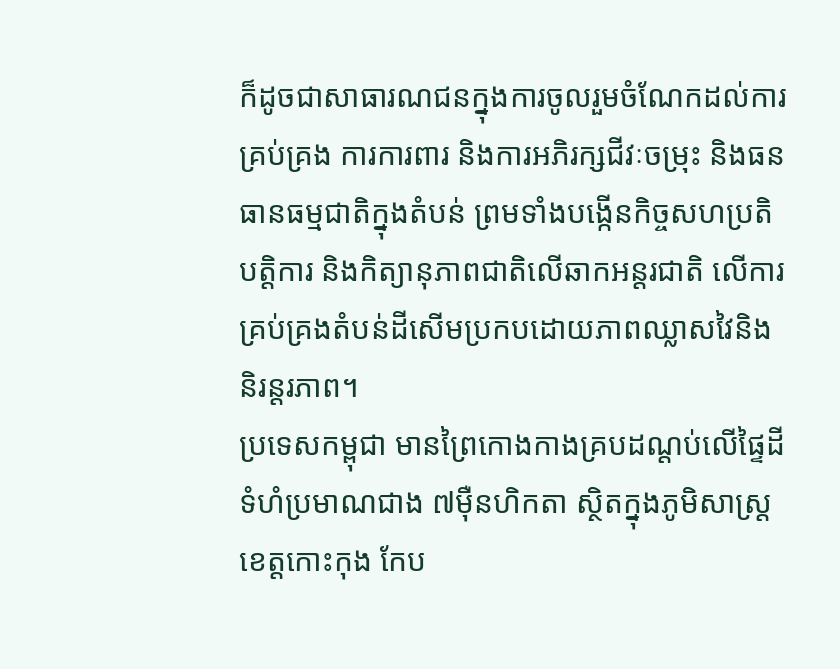ក៏ដូចជាសាធារណជនក្នុងការចូលរួមចំណែកដល់ការគ្រប់គ្រង ការការពារ និងការអភិរក្សជីវៈចម្រុះ និងធនធានធម្មជាតិក្នុងតំបន់ ព្រមទាំងបង្កើនកិច្ចសហប្រតិបត្តិការ និងកិត្យានុភាពជាតិលើឆាកអន្តរជាតិ លើការគ្រប់គ្រងតំបន់ដីសើមប្រកបដោយភាពឈ្លាសវៃនិងនិរន្តរភាព។
ប្រទេសកម្ពុជា មានព្រៃកោងកាងគ្របដណ្តប់លើផ្ទៃដីទំហំប្រមាណជាង ៧ម៉ឺនហិកតា ស្ថិតក្នុងភូមិសាស្ត្រខេត្តកោះកុង កែប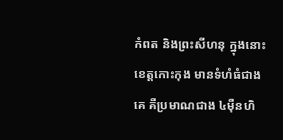កំពត និងព្រះសីហនុ ក្នុងនោះខេត្តកោះកុង មានទំហំធំជាងគេ គឺប្រមាណជាង ៤ម៉ឺនហិ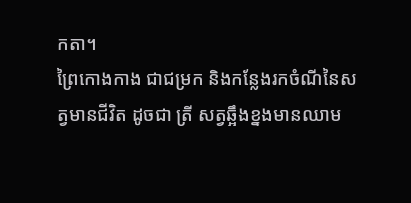កតា។
ព្រៃកោងកាង ជាជម្រក និងកន្លែងរកចំណីនៃសត្វមានជីវិត ដូចជា ត្រី សត្វឆ្អឹងខ្នងមានឈាម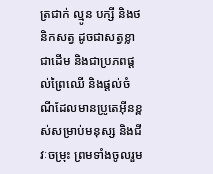ត្រជាក់ ល្មូន បក្សី និងថនិកសត្វ ដូចជាសត្វខ្លាជាដើម និងជាប្រភពផ្តល់ព្រៃឈើ និងផ្តល់ចំណីដែលមានប្រូតេអ៊ីនខ្ពស់សម្រាប់មនុស្ស និងជីវៈចម្រុះ ព្រមទាំងចូលរួម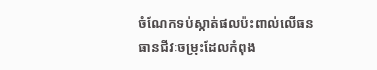ចំណែកទប់ស្កាត់ផលប៉ះពាល់លើធនធានជីវៈចម្រុះដែលកំពុង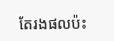តែរងផលប៉ះ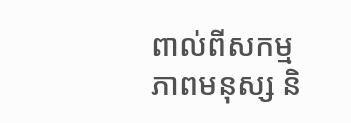ពាល់ពីសកម្មភាពមនុស្ស និ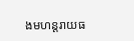ងមហន្តរាយធ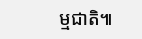ម្មជាតិ៕